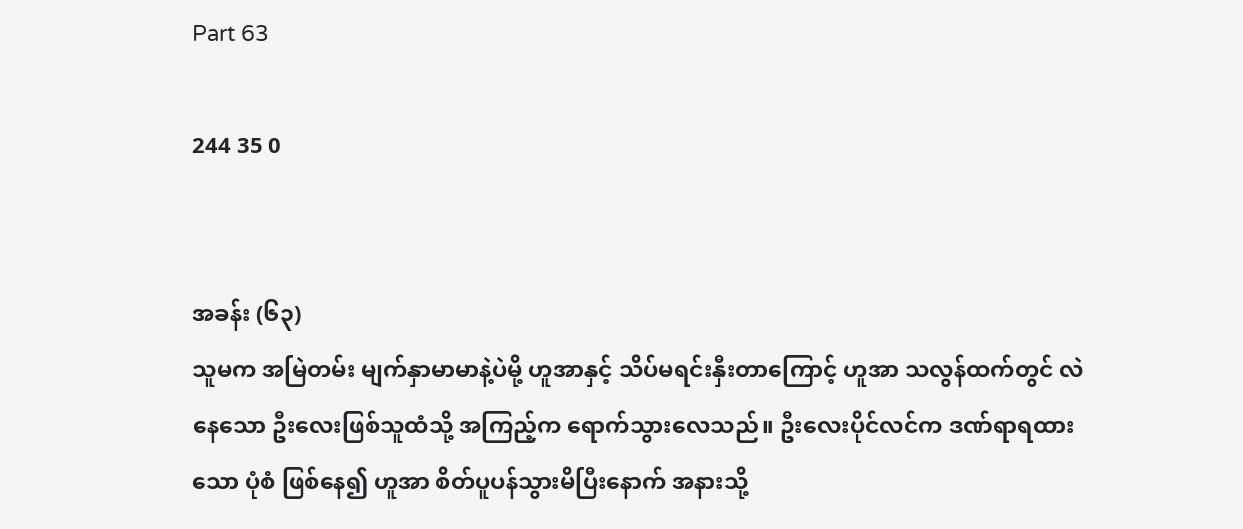Part 63

244 35 0


အခန်း (၆၃)
သူမက အမြဲတမ်း မျက်နှာမာမာနဲ့ပဲမို့ ဟူအာနှင့် သိပ်မရင်းနှီးတာကြောင့် ဟူအာ သလွန်ထက်တွင် လဲနေသော ဦးလေးဖြစ်သူထံသို့ အကြည့်က ရောက်သွားလေသည်။ ဦးလေးပိုင်လင်က ဒဏ်ရာရထားသော ပုံစံ ဖြစ်နေ၍ ဟူအာ စိတ်ပူပန်သွားမိပြီးနောက် အနားသို့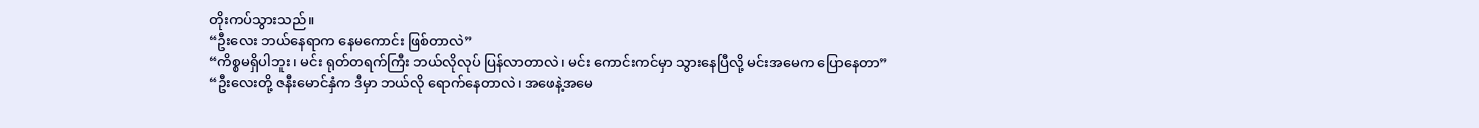တိုးကပ်သွားသည်။
“ဦးလေး ဘယ်နေရာက နေမကောင်း ဖြစ်တာလဲ”
“ကိစ္စမရှိပါဘူး၊ မင်း ရုတ်တရက်ကြီး ဘယ်လိုလုပ် ပြန်လာတာလဲ၊ မင်း ကောင်းကင်မှာ သွားနေပြီလို့ မင်းအမေက ပြောနေတာ”
“ဦးလေးတို့ ဇနီးမောင်နှံက ဒီမှာ ဘယ်လို ရောက်နေတာလဲ၊ အဖေနဲ့အမေ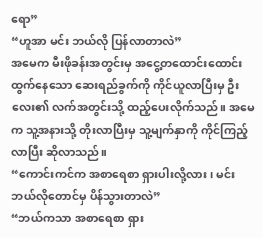ရော”
“ဟူအာ မင်း ဘယ်လို ပြန်လာတာလဲ”
အမေက မီးဖိုခန်းအတွင်းမှ အငွေ့တထောင်းထောင်း ထွက်နေသော ဆေးရည်ခွက်ကို ကိုင်ယူလာပြီးမှ ဦးလေး၏ လက်အတွင်းသို့ ထည့်ပေးလိုက်သည်။ အမေက သူ့အနားသို့ တိုးလာပြီးမှ သူ့မျက်နှာကို ကိုင်ကြည့်လာပြီး ဆိုလာသည်။
“ကောင်းကင်က အစာရေစာ ရှားပါးလို့လား၊ မင်း ဘယ်လိုတောင်မှ ပိန်သွားတာလဲ”
“ဘယ်ကသာ အစာရေစာ ရှား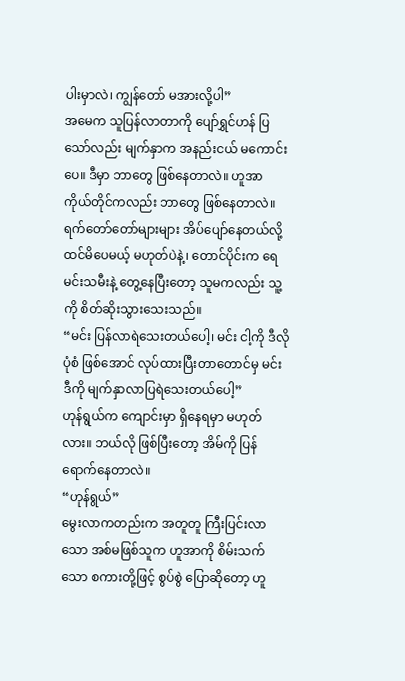ပါးမှာလဲ၊ ကျွန်တော် မအားလို့ပါ”
အမေက သူပြန်လာတာကို ပျော်ရွှင်ဟန် ပြသော်လည်း မျက်နှာက အနည်းငယ် မကောင်းပေ။ ဒီမှာ ဘာတွေ ဖြစ်နေတာလဲ။ ဟူအာ ကိုယ်တိုင်ကလည်း ဘာတွေ ဖြစ်နေတာလဲ။ ရက်တော်တော်များများ အိပ်ပျော်နေတယ်လို့ ထင်မိပေမယ့် မဟုတ်ပဲနဲ့၊ တောင်ပိုင်းက ရေမင်းသမီးနဲ့ တွေ့နေပြီးတော့ သူမကလည်း သူ့ကို စိတ်ဆိုးသွားသေးသည်။
“မင်း ပြန်လာရဲသေးတယ်ပေါ့၊ မင်း ငါ့ကို ဒီလိုပုံစံ ဖြစ်အောင် လုပ်ထားပြီးတာတောင်မှ မင်း ဒီကို မျက်နှာလာပြရဲသေးတယ်ပေါ့”
ဟုန်ရွယ်က ကျောင်းမှာ ရှိနေရမှာ မဟုတ်လား။ ဘယ်လို ဖြစ်ပြီးတော့ အိမ်ကို ပြန်ရောက်နေတာလဲ။
“ဟုန်ရွယ်”
မွေးလာကတည်းက အတူတူ ကြီးပြင်းလာသော အစ်မဖြစ်သူက ဟူအာကို စိမ်းသက်သော စကားတို့ဖြင့် စွပ်စွဲ ပြောဆိုတော့ ဟူ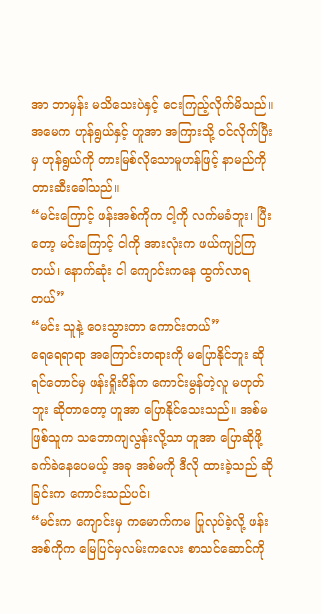အာ ဘာမှန်း မသိသေးပဲနှင့် ငေးကြည့်လိုက်မိသည်။ အမေက ဟုန်ရွယ်နှင့် ဟူအာ အကြားသို့ ဝင်လိုက်ပြီးမှ ဟုန်ရွယ်ကို တားမြစ်လိုသောမူဟန်ဖြင့် နာမည်ကို တားဆီးခေါ်သည်။
“မင်းကြောင့် ဖန်းအစ်ကိုက ငါ့ကို လက်မခံဘူး၊ ပြီးတော့ မင်းကြောင့် ငါကို အားလုံးက ဖယ်ကျဉ်ကြတယ်၊ နောက်ဆုံး ငါ ကျောင်းကနေ ထွက်လာရတယ်”
“မင်း သူနဲ့ ဝေးသွားတာ ကောင်းတယ်”
ရေရေရာရာ အကြောင်းတရားကို မပြောနိုင်ဘူး ဆိုရင်တောင်မှ ဖန်းရှိုးဝိန်က ကောင်းမွန်တဲ့လူ မဟုတ်ဘူး ဆိုတာတော့ ဟူအာ ပြောနိုင်သေးသည်။ အစ်မဖြစ်သူက သဘောကျလွန်းလို့သာ ဟူအာ ပြောဆိုဖို့ ခက်ခဲနေပေမယ့် အခု အစ်မကို ဒီလို ထားခဲ့သည် ဆိုခြင်းက ကောင်းသည်ပင်၊
“မင်းက ကျောင်းမှ ကမောက်ကမ ပြုလုပ်ခဲ့လို့ ဖန်းအစ်ကိုက မြေပြင်မှလမ်းကလေး စာသင်ဆောင်ကို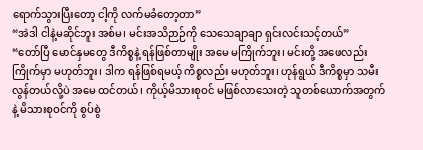ရောက်သွားပြီးတော့ ငါ့ကို လက်မခံတော့တာ”
“အဲဒါ ငါနဲ့မဆိုင်ဘူး အစ်မ၊ မင်းအသိဉာဉ်ကို သေသေချာချာ ရှင်းလင်းသင့်တယ်”
“တော်ပြီ မောင်နှမတွေ ဒီကိစ္စနဲ့ ရန်ဖြစ်တာမျိုး အမေ မကြိုက်ဘူး၊ မင်းတို့ အဖေလည်း ကြိုက်မှာ မဟုတ်ဘူး၊ ဒါက ရန်ဖြစ်ရမယ့် ကိစ္စလည်း မဟုတ်ဘူး၊ ဟုန်ရွယ် ဒီကိစ္စမှာ သမီးလွန်တယ်လို့ပဲ အမေ ထင်တယ်၊ ကိုယ့်မိသားစုဝင် မဖြစ်လာသေးတဲ့ သူတစ်ယောက်အတွက်နဲ့ မိသားစုဝင်ကို စွပ်စွဲ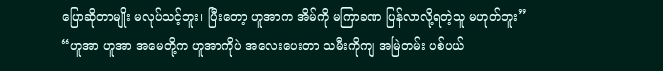ပြောဆိုတာမျိုး မလုပ်သင့်ဘူး၊ ပြီးတော့ ဟူအာက အိမ်ကို မကြာခဏ ပြန်လာလို့ရတဲ့သူ မဟုတ်ဘူး”
“ဟူအာ ဟူအာ အမေတို့က ဟူအာကိုပဲ အလေးပေးတာ သမီးကိုကျ အမြဲတမ်း ပစ်ပယ်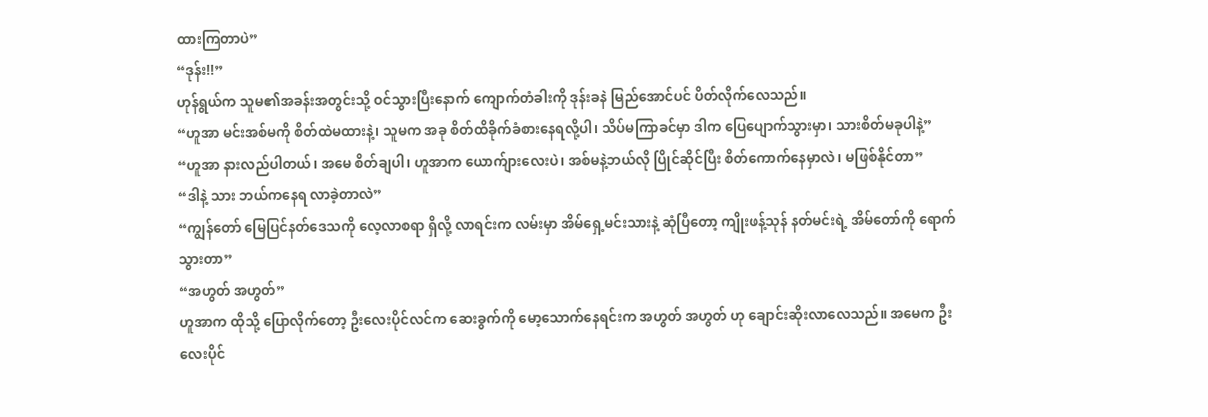ထားကြတာပဲ”
“ဒုန်း!!”
ဟုန်ရွယ်က သူမ၏အခန်းအတွင်းသို့ ဝင်သွားပြီးနောက် ကျောက်တံခါးကို ဒုန်းခနဲ မြည်အောင်ပင် ပိတ်လိုက်လေသည်။
“ဟူအာ မင်းအစ်မကို စိတ်ထဲမထားနဲ့၊ သူမက အခု စိတ်ထိခိုက်ခံစားနေရလို့ပါ၊ သိပ်မကြာခင်မှာ ဒါက ပြေပျောက်သွားမှာ၊ သားစိတ်မခုပါနဲ့”
“ဟူအာ နားလည်ပါတယ်၊ အမေ စိတ်ချပါ၊ ဟူအာက ယောက်ျားလေးပဲ၊ အစ်မနဲ့ဘယ်လို ပြိုင်ဆိုင်ပြီး စိတ်ကောက်နေမှာလဲ၊ မဖြစ်နိုင်တာ”
“ဒါနဲ့ သား ဘယ်ကနေရ လာခဲ့တာလဲ”
“ကျွန်တော် မြေပြင်နတ်ဒေသကို လေ့လာစရာ ရှိလို့ လာရင်းက လမ်းမှာ အိမ်ရှေ့မင်းသားနဲ့ ဆုံပြီတော့ ကျိုးဖန့်သုန် နတ်မင်းရဲ့ အိမ်တော်ကို ရောက်သွားတာ”
“အဟွတ် အဟွတ်”
ဟူအာက ထိုသို့ ပြောလိုက်တော့ ဦးလေးပိုင်လင်က ဆေးခွက်ကို မော့သောက်နေရင်းက အဟွတ် အဟွတ် ဟု ချောင်းဆိုးလာလေသည်။ အမေက ဦးလေးပိုင်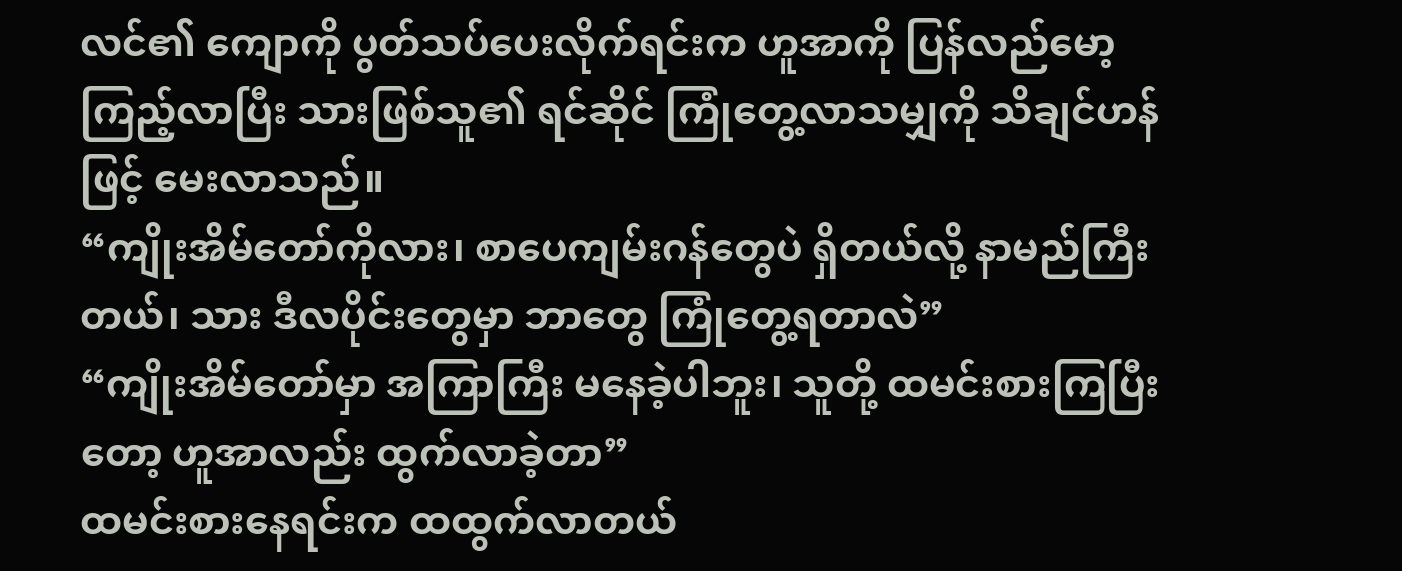လင်၏ ကျောကို ပွတ်သပ်ပေးလိုက်ရင်းက ဟူအာကို ပြန်လည်မော့ကြည့်လာပြီး သားဖြစ်သူ၏ ရင်ဆိုင် ကြုံတွေ့လာသမျှကို သိချင်ဟန်ဖြင့် မေးလာသည်။
“ကျိုးအိမ်တော်ကိုလား၊ စာပေကျမ်းဂန်တွေပဲ ရှိတယ်လို့ နာမည်ကြီးတယ်၊ သား ဒီလပိုင်းတွေမှာ ဘာတွေ ကြုံတွေ့ရတာလဲ”
“ကျိုးအိမ်တော်မှာ အကြာကြီး မနေခဲ့ပါဘူး၊ သူတို့ ထမင်းစားကြပြီးတော့ ဟူအာလည်း ထွက်လာခဲ့တာ”
ထမင်းစားနေရင်းက ထထွက်လာတယ်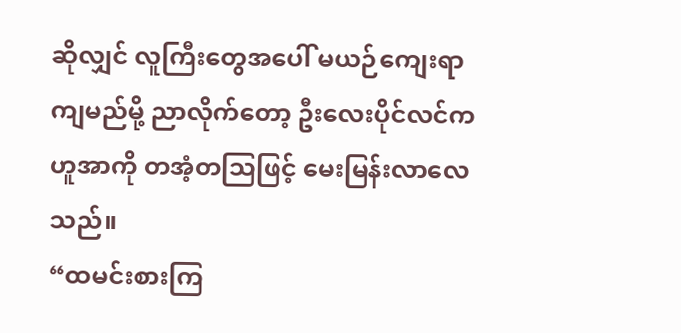ဆိုလျှင် လူကြီးတွေအပေါ် မယဉ်ကျေးရာ ကျမည်မို့ ညာလိုက်တော့ ဦးလေးပိုင်လင်က ဟူအာကို တအံ့တသြဖြင့် မေးမြန်းလာလေသည်။
“ထမင်းစားကြ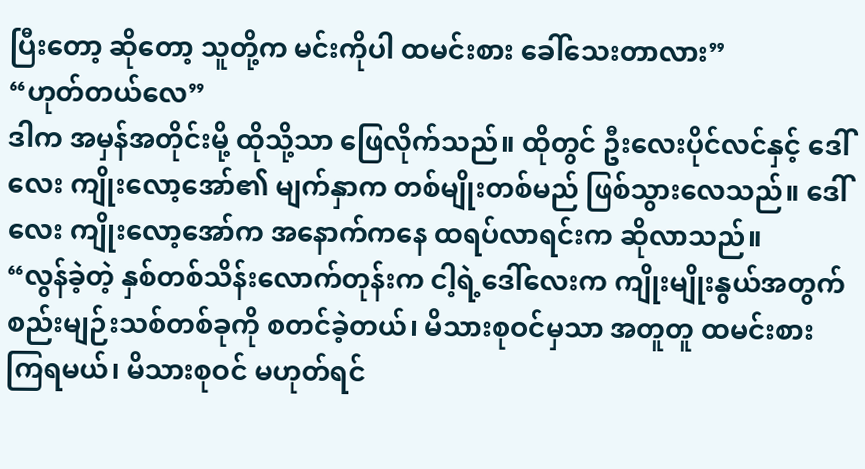ပြီးတော့ ဆိုတော့ သူတို့က မင်းကိုပါ ထမင်းစား ခေါ်သေးတာလား”
“ဟုတ်တယ်လေ”
ဒါက အမှန်အတိုင်းမို့ ထိုသို့သာ ဖြေလိုက်သည်။ ထိုတွင် ဦးလေးပိုင်လင်နှင့် ဒေါ်လေး ကျိုးလော့အော်၏ မျက်နှာက တစ်မျိုးတစ်မည် ဖြစ်သွားလေသည်။ ဒေါ်လေး ကျိုးလော့အော်က အနောက်ကနေ ထရပ်လာရင်းက ဆိုလာသည်။
“လွန်ခဲ့တဲ့ နှစ်တစ်သိန်းလောက်တုန်းက ငါ့ရဲ့ဒေါ်လေးက ကျိုးမျိုးနွယ်အတွက် စည်းမျဉ်းသစ်တစ်ခုကို စတင်ခဲ့တယ်၊ မိသားစုဝင်မှသာ အတူတူ ထမင်းစားကြရမယ်၊ မိသားစုဝင် မဟုတ်ရင်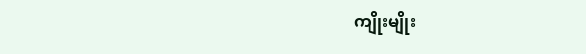ကျိုးမျိုး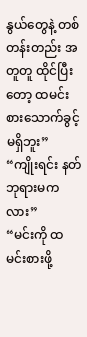နွယ်တွေနဲ့ တစ်တန်းတည်း အတူတူ ထိုင်ပြီးတော့ ထမင်းစားသောက်ခွင့်မရှိဘူး”
“ကျိုးရင်း နတ်ဘုရားမကလား”
“မင်းကို ထမင်းစားဖို့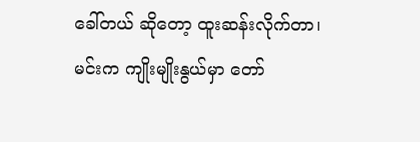ခေါ်တယ် ဆိုတော့ ထူးဆန်းလိုက်တာ၊ မင်းက ကျိုးမျိုးနွယ်မှာ တော်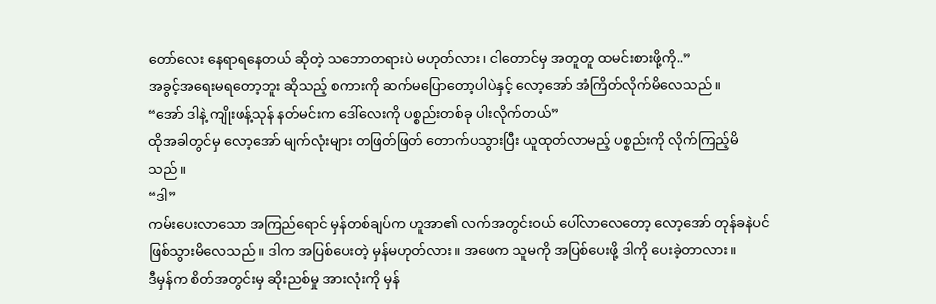တော်လေး နေရာရနေတယ် ဆိုတဲ့ သဘောတရားပဲ မဟုတ်လား၊ ငါတောင်မှ အတူတူ ထမင်းစားဖို့ကို..”
အခွင့်အရေးမရတော့ဘူး ဆိုသည့် စကားကို ဆက်မပြောတော့ပါပဲနှင့် လော့အော် အံကြိတ်လိုက်မိလေသည်။
“အော် ဒါနဲ့ ကျိုးဖန့်သုန် နတ်မင်းက ဒေါ်လေးကို ပစ္စည်းတစ်ခု ပါးလိုက်တယ်”
ထိုအခါတွင်မှ လော့အော် မျက်လုံးများ တဖြတ်ဖြတ် တောက်ပသွားပြီး ယူထုတ်လာမည့် ပစ္စည်းကို လိုက်ကြည့်မိသည်။
“ဒါ”
ကမ်းပေးလာသော အကြည်ရောင် မှန်တစ်ချပ်က ဟူအာ၏ လက်အတွင်းဝယ် ပေါ်လာလေတော့ လော့အော် တုန်ခနဲပင် ဖြစ်သွားမိလေသည်။ ဒါက အပြစ်ပေးတဲ့ မှန်မဟုတ်လား။ အဖေက သူမကို အပြစ်ပေးဖို့ ဒါကို ပေးခဲ့တာလား။
ဒီမှန်က စိတ်အတွင်းမှ ဆိုးညစ်မှု အားလုံးကို မှန်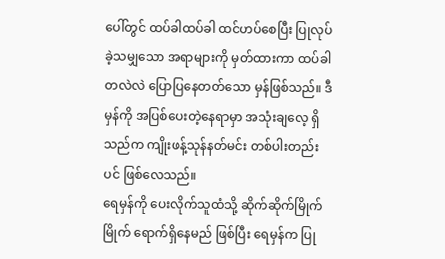ပေါ်တွင် ထပ်ခါထပ်ခါ ထင်ဟပ်စေပြီး ပြုလုပ်ခဲ့သမျှသော အရာများကို မှတ်ထားကာ ထပ်ခါတလဲလဲ ပြောပြနေတတ်သော မှန်ဖြစ်သည်။ ဒီမှန်ကို အပြစ်ပေးတဲ့နေရာမှာ အသုံးချလေ့ ရှိသည်က ကျိုးဖန့်သုန်နတ်မင်း တစ်ပါးတည်းပင် ဖြစ်လေသည်။
ရေမှန်ကို ပေးလိုက်သူထံသို့ ဆိုက်ဆိုက်မြိုက်မြိုက် ရောက်ရှိနေမည် ဖြစ်ပြီး ရေမှန်က ပြု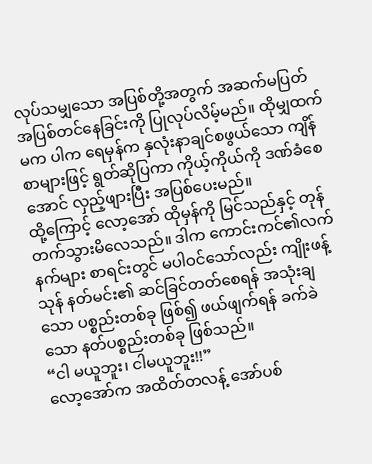လုပ်သမျှသော အပြစ်တို့အတွက် အဆက်မပြတ် အပြစ်တင်နေခြင်းကို ပြုလုပ်လိမ့်မည်။ ထိုမျှထက်မက ပါက ရေမှန်က နှလုံးနာချင်စဖွယ်သော ကျိန်စာများဖြင့် ရွတ်ဆိုပြကာ ကိုယ့်ကိုယ်ကို ဒဏ်ခံစေအောင် လှည့်ဖျားပြီး အပြစ်ပေးမည်။
ထို့ကြောင့် လော့အော် ထိုမှန်ကို မြင်သည်နှင့် တုန်တက်သွားမိလေသည်။ ဒါက ကောင်းကင်၏လက်နက်များ စာရင်းတွင် မပါဝင်သော်လည်း ကျိုးဖန့်သုန် နတ်မင်း၏ ဆင်ခြင်တတ်စေရန် အသုံးချသော ပစ္စည်းတစ်ခု ဖြစ်၍ ဖယ်ဖျက်ရန် ခက်ခဲသော နတ်ပစ္စည်းတစ်ခု ဖြစ်သည်။
“ငါ မယူဘူး၊ ငါမယူဘူး!!”
လော့အော်က အထိတ်တလန့် အော်ပစ်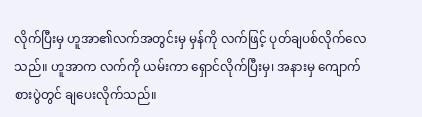လိုက်ပြီးမှ ဟူအာ၏လက်အတွင်းမှ မှန်ကို လက်ဖြင့် ပုတ်ချပစ်လိုက်လေသည်။ ဟူအာက လက်ကို ယမ်းကာ ရှောင်လိုက်ပြီးမှ၊ အနားမှ ကျောက်စားပွဲတွင် ချပေးလိုက်သည်။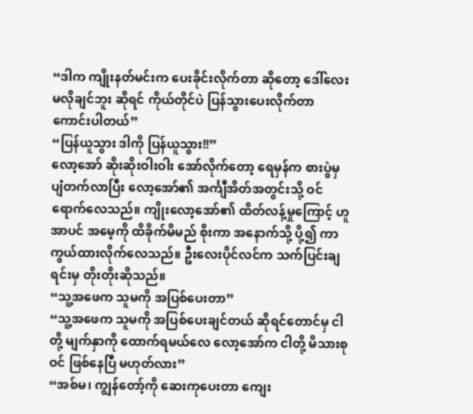“ဒါက ကျိုးနတ်မင်းက ပေးခိုင်းလိုက်တာ ဆိုတော့ ဒေါ်လေး မလိုချင်ဘူး ဆိုရင် ကိုယ်တိုင်ပဲ ပြန်သွားပေးလိုက်တာ ကောင်းပါတယ်”
“ပြန်ယူသွား ဒါကို ပြန်ယူသွား!!”
လော့အော် ဆိုးဆိုးဝါးဝါး အော်လိုက်တော့ ရေမှန်က စားပွဲမှ ပျံတက်လာပြီး လော့အော်၏ အင်္ကျီအိတ်အတွင်းသို့ ဝင်ရောက်လေသည်။ ကျိုးလော့အော်၏ ထိတ်လန့်မှုကြောင့် ဟူအာပင် အမေ့ကို ထိခိုက်မိမည် စိုးကာ အနောက်သို့ ပို့၍ ကာကွယ်ထားလိုက်လေသည်။ ဦးလေးပိုင်လင်က သက်ပြင်းချရင်းမှ တိုးတိုးဆိုသည်။
“သူ့အဖေက သူမကို အပြစ်ပေးတာ”
“သူ့အဖေက သူမကို အပြစ်ပေးချင်တယ် ဆိုရင်တောင်မှ ငါတို့ မျက်နှာကို ထောက်ရမယ်လေ လော့အော်က ငါတို့ မိသားစုဝင် ဖြစ်နေပြီ မဟုတ်လား”
“အစ်မ၊ ကျွန်တော့်ကို ဆေးကုပေးတာ ကျေး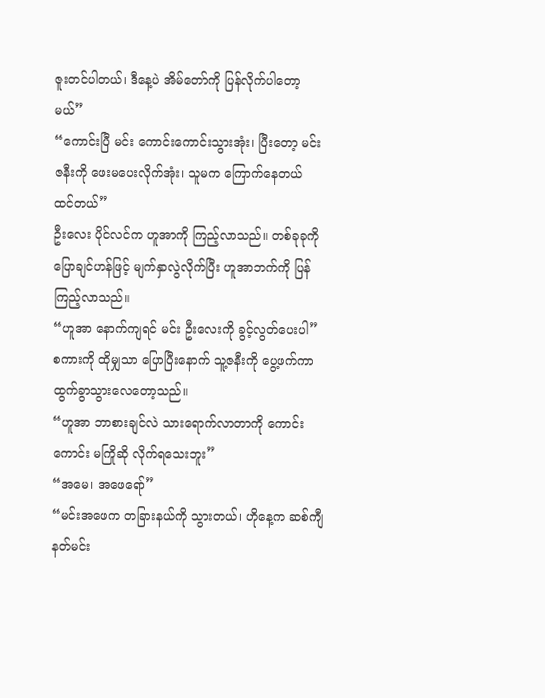ဇူးတင်ပါတယ်၊ ဒီနေ့ပဲ အိမ်တော်ကို ပြန်လိုက်ပါတော့မယ်”
“ကောင်းပြီ မင်း ကောင်းကောင်းသွားအုံး၊ ပြီးတော့ မင်းဇနီးကို ဖေးမပေးလိုက်အုံး၊ သူမက ကြောက်နေတယ် ထင်တယ်”
ဦးလေး ပိုင်လင်က ဟူအာကို ကြည့်လာသည်။ တစ်ခုခုကို ပြောချင်ဟန်ဖြင့် မျက်နှာလွဲလိုက်ပြီး ဟူအာဘက်ကို ပြန်ကြည့်လာသည်။
“ဟူအာ နောက်ကျရင် မင်း ဦးလေးကို ခွင့်လွတ်ပေးပါ”
စကားကို ထိုမျှသာ ပြောပြီးနောက် သူ့ဇနီးကို ပွေ့ဖက်ကာ ထွက်ခွာသွားလေတော့သည်။
“ဟူအာ ဘာစားချင်လဲ သားရောက်လာတာကို ကောင်းကောင်း မကြိုဆို လိုက်ရသေးဘူး”
“အမေ၊ အဖေရော်”
“မင်းအဖေက တခြားနယ်ကို သွားတယ်၊ ဟိုနေ့က ဆစ်ကျီနတ်မင်း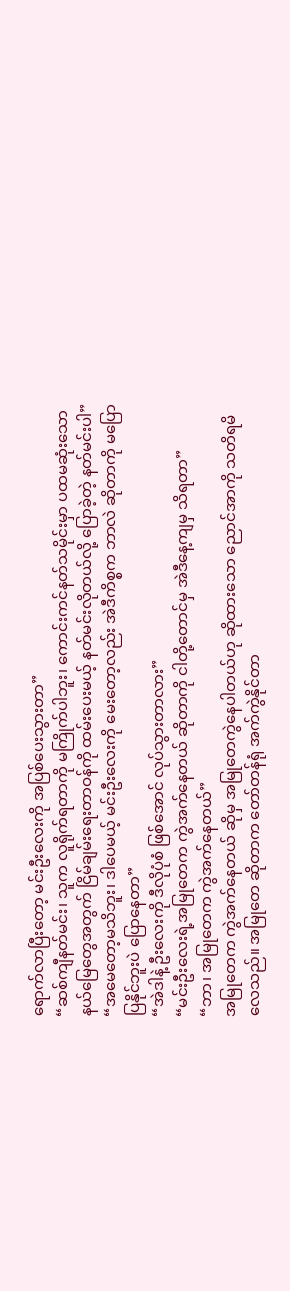ရောက်လာပြီးတော့ မင်းဦးလေးကို အပြစ်ပေးသွားတာ”
“ဆစ်ကျီနတ်မင်း၊ သူက လူရိုက်ရတာကို မကြိုက်ပါဘူး၊ ကောင်းကင်နတ်သမိုင်းမှာ ပထမဆုံးသော နယ်မြေတွေအတွက် ငြိမ်ချမ်းရေးတာဝန်ကို ထမ်းပေးမယ့် နတ်မင်းလိုတယ်လို့ ပြောခဲ့တဲ့ နတ်မင်းပါ”
“အမေတော့မသိဘူး၊ ဒါပေမယ့် မင်းဦးလေးကို မေးတော့လည်း အဲဒီကိစ္စက ဘာလဲ ဆိုတာကို မပြောပြနိုင်ဘူးပဲ ပြောနေတာ”
“အဲဒါနဲ့ ဦးလေးကို ဒီလိုပုံစံ ဖြစ်အောင် လုပ်သွားတာလား”
“မင်းဦးလေးရဲ့အမြုတေက ကွဲအက်နေတယ် ဆိုတာကို ငါတို့တောင်မှ အဲဒီနေ့ကျမှ သိရတာ”
“ဘာ၊ အမြုတေက ကွဲအက်နေတယ်”
အမြုတေက ကွဲအက်နေတယ် ဆိုမှ အမြုတေကွဲနေပါတယ်ဟု ဆိုထားသော ညောင်အာကို သတိရမိလေသည်။ အမြုတေ ဆိုတာက တော်တန်ရုံ အက်ကွဲနိုင်တာ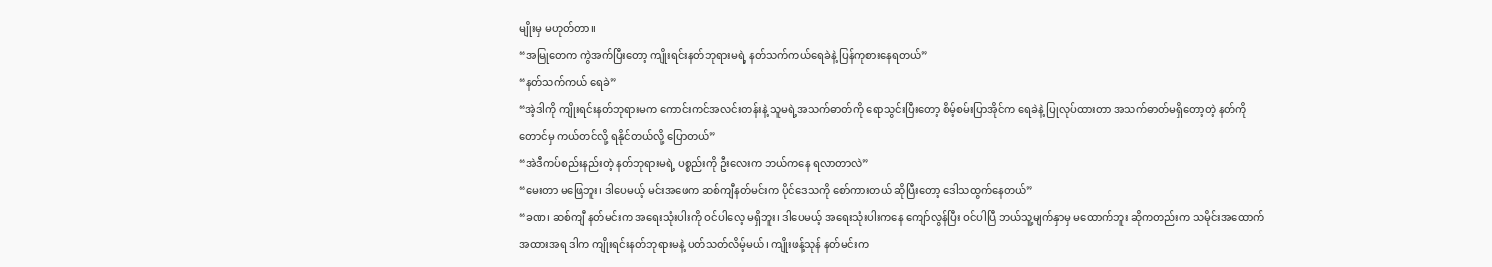မျိုးမှ မဟုတ်တာ။
“အမြုတေက ကွဲအက်ပြီးတော့ ကျိုးရင်းနတ်ဘုရားမရဲ့ နတ်သက်ကယ်ရေခဲနဲ့ ပြန်ကုစားနေရတယ်”
“နတ်သက်ကယ် ရေခဲ”
“အဲ့ဒါကို ကျိုးရင်းနတ်ဘုရားမက ကောင်းကင်အလင်းတန်းနဲ့ သူမရဲ့အသက်ဓာတ်ကို ရောသွင်းပြီးတော့ စိမ့်စမ်းပြာအိုင်က ရေခဲနဲ့ ပြုလုပ်ထားတာ အသက်ဓာတ်မရှိတော့တဲ့ နတ်ကိုတောင်မှ ကယ်တင်လို့ ရနိုင်တယ်လို့ ပြောတယ်”
“အဲဒီကပ်စည်းနည်းတဲ့ နတ်ဘုရားမရဲ့ ပစ္စည်းကို ဦးလေးက ဘယ်ကနေ ရလာတာလဲ”
“မေးတာ မဖြေဘူး၊ ဒါပေမယ့် မင်းအဖေက ဆစ်ကျီနတ်မင်းက ပိုင်ဒေသကို စော်ကားတယ် ဆိုပြီးတော့ ဒေါသထွက်နေတယ်”
“ခဏ၊ ဆစ်ကျီ နတ်မင်းက အရေးသုံးပါးကို ဝင်ပါလေ့ မရှိဘူး၊ ဒါပေမယ့် အရေးသုံးပါးကနေ ကျော်လွန်ပြီး ဝင်ပါပြီ ဘယ်သူ့မျက်နှာမှ မထောက်ဘူး ဆိုကတည်းက သမိုင်းအထောက်အထားအရ ဒါက ကျိုးရင်းနတ်ဘုရားမနဲ့ ပတ်သတ်လိမ့်မယ်၊ ကျိုးဖန့်သုန် နတ်မင်းက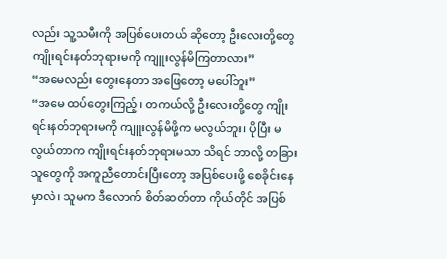လည်း သူ့သမီးကို အပြစ်ပေးတယ် ဆိုတော့ ဦးလေးတို့တွေ ကျိုးရင်းနတ်ဘုရားမကို ကျူးလွန်မိကြတာလား”
“အမေလည်း တွေးနေတာ အဖြေတော့ မပေါ်ဘူး”
“အမေ ထပ်တွေးကြည့်၊ တကယ်လို့ ဦးလေးတို့တွေ ကျိုးရင်းနတ်ဘုရားမကို ကျူးလွန်မိဖို့က မလွယ်ဘူး၊ ပိုပြီး မလွယ်တာက ကျိုးရင်းနတ်ဘုရားမသာ သိရင် ဘာလို့ တခြားသူတွေကို အကူညီတောင်းပြီးတော့ အပြစ်ပေးဖို့ စေခိုင်းနေမှာလဲ၊ သူမက ဒီလောက် စိတ်ဆတ်တာ ကိုယ်တိုင် အပြစ်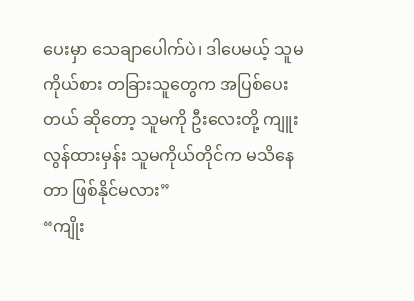ပေးမှာ သေချာပေါက်ပဲ၊ ဒါပေမယ့် သူမကိုယ်စား တခြားသူတွေက အပြစ်ပေးတယ် ဆိုတော့ သူမကို ဦးလေးတို့ ကျူးလွန်ထားမှန်း သူမကိုယ်တိုင်က မသိနေတာ ဖြစ်နိုင်မလား”
“ကျိုး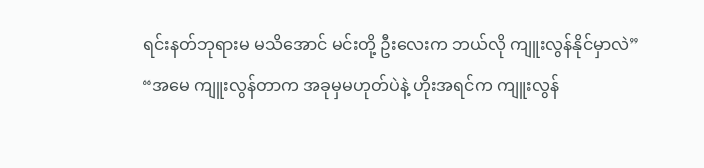ရင်းနတ်ဘုရားမ မသိအောင် မင်းတို့ ဦးလေးက ဘယ်လို ကျူးလွန်နိုင်မှာလဲ”
“အမေ ကျူးလွန်တာက အခုမှမဟုတ်ပဲနဲ့ ဟိုးအရင်က ကျူးလွန်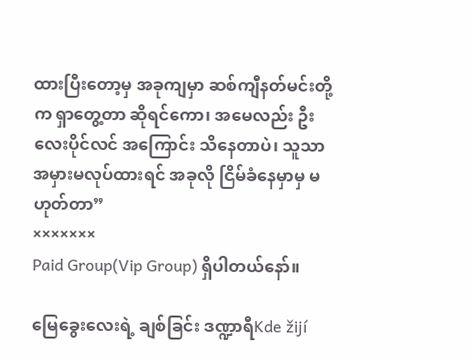ထားပြီးတော့မှ အခုကျမှာ ဆစ်ကျီနတ်မင်းတို့က ရှာတွေ့တာ ဆိုရင်ကော၊ အမေလည်း ဦးလေးပိုင်လင် အကြောင်း သိနေတာပဲ၊ သူသာ အမှားမလုပ်ထားရင် အခုလို ငြိမ်ခံနေမှာမှ မဟုတ်တာ”
×××××××
Paid Group(Vip Group) ရှိပါတယ်နော်။

မြေခွေးလေးရဲ့ ချစ်ခြင်း ဒဏ္ဍာရီKde žijí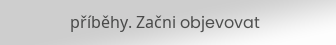příběhy. Začni objevovat